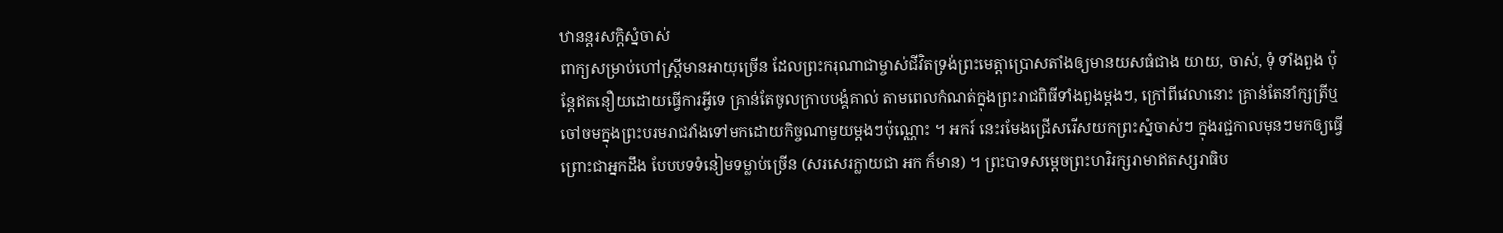ឋានន្តរសក្ដិស្នំចាស់
ពាក្យសម្រាប់ហៅស្ត្រីមានអាយុច្រើន ដែលព្រះករុណាជាម្ចាស់ជីវិតទ្រង់ព្រះមេត្តាប្រោសតាំងឲ្យមានយសធំជាង យាយ, ចាស់, ទុំ ទាំងពួង ប៉ុន្តែឥតនឿយដោយធ្វើការអ្វីទេ គ្រាន់តែចូលក្រាបបង្គំគាល់ តាមពេលកំណត់ក្នុងព្រះរាជពិធីទាំងពួងម្តងៗ, ក្រៅពីវេលានោះ គ្រាន់តែនាំក្សត្រីឬចៅចមក្នុងព្រះបរមរាជវាំងទៅមកដោយកិច្ចណាមួយម្តងៗប៉ុណ្ណោះ ។ អករ៍ នេះរមែងជ្រើសរើសយកព្រះស្នំចាស់ៗ ក្នុងរជ្ជកាលមុនៗមកឲ្យធ្វើ ព្រោះជាអ្នកដឹង បែបបទទំនៀមទម្លាប់ច្រើន (សរសេរក្លាយជា អក ក៏មាន) ។ ព្រះបាទសម្តេចព្រះហរិរក្សរាមាឥតស្សរាធិប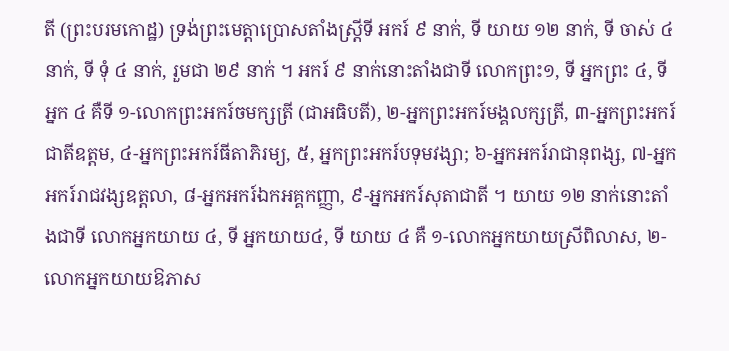តី (ព្រះបរមកោដ្ឋ) ទ្រង់ព្រះមេត្តាប្រោសតាំងស្ត្រីទី អករ៍ ៩ នាក់, ទី យាយ ១២ នាក់, ទី ចាស់ ៤ នាក់, ទី ទុំ ៤ នាក់, រួមជា ២៩ នាក់ ។ អករ៍ ៩ នាក់នោះតាំងជាទី លោកព្រះ១, ទី អ្នកព្រះ ៤, ទីអ្នក ៤ គឺទី ១-លោកព្រះអករ៍ចមក្សត្រី (ជាអធិបតី), ២-អ្នកព្រះអករ៍មង្គលក្សត្រី, ៣-អ្នកព្រះអករ៍ជាតីឧត្ដម, ៤-អ្នកព្រះអករ៍ធីតាភិរម្យ, ៥, អ្នកព្រះអករ៍បទុមវង្សា; ៦-អ្នកអករ៍រាជានុពង្ស, ៧-អ្នកអករ៍រាជវង្សឧត្តលា, ៨-អ្នកអករ៍ឯកអគ្គកញ្ញា, ៩-អ្នកអករ៍សុតាជាតី ។ យាយ ១២ នាក់នោះតាំងជាទី លោកអ្នកយាយ ៤, ទី អ្នកយាយ៤, ទី យាយ ៤ គឺ ១-លោកអ្នកយាយស្រីពិលាស, ២-លោកអ្នកយាយឱភាស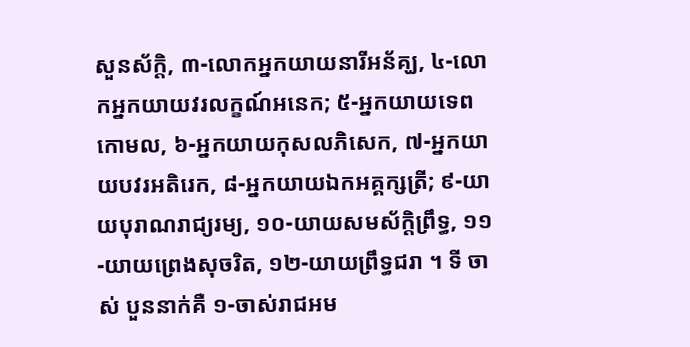សួនស័ក្តិ, ៣-លោកអ្នកយាយនារីអន័គ្ឃ, ៤-លោកអ្នកយាយវរលក្ខណ៍អនេក; ៥-អ្នកយាយទេពកោមល, ៦-អ្នកយាយកុសលភិសេក, ៧-អ្នកយាយបវរអតិរេក, ៨-អ្នកយាយឯកអគ្គក្សត្រី; ៩-យាយបុរាណរាជ្យរម្យ, ១០-យាយសមស័ក្តិព្រឹទ្ធ, ១១-យាយព្រេងសុចរិត, ១២-យាយព្រឹទ្ធជរា ។ ទី ចាស់ បួននាក់គឺ ១-ចាស់រាជអម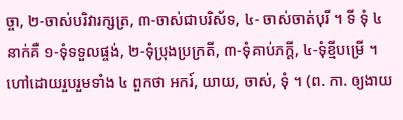ច្ចា, ២-ចាស់បរិវារក្សត្រ, ៣-ចាស់ជាបរិស័ទ, ៤- ចាស់ចាត់បុរី ។ ទី ទុំ ៤ នាក់គឺ ១-ទុំទទួលផ្ចង់, ២-ទុំប្រុងប្រក្រតី, ៣-ទុំគាប់ភក្តី, ៤-ទុំខ្មីបម្រើ ។ ហៅដោយរួបរួមទាំង ៤ ពួកថា អករ៍, យាយ, ចាស់, ទុំ ។ (ព. កា. ឲ្យងាយ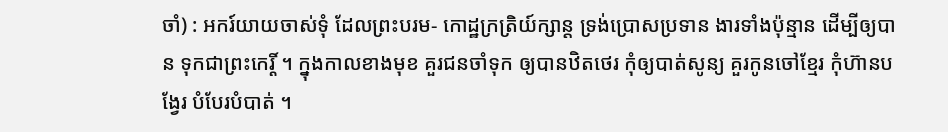ចាំ) : អករ៍យាយចាស់ទុំ ដែលព្រះបរម- កោដ្ឋក្រត្រិយ៍ក្សាន្ត ទ្រង់ប្រោសប្រទាន ងារទាំងប៉ុន្មាន ដើម្បីឲ្យបាន ទុកជាព្រះកេរ្តិ៍ ។ ក្នុងកាលខាងមុខ គួរជនចាំទុក ឲ្យបានឋិតថេរ កុំឲ្យបាត់សូន្យ គួរកូនចៅខ្មែរ កុំហ៊ានបង្វែរ បំបែរបំបាត់ ។